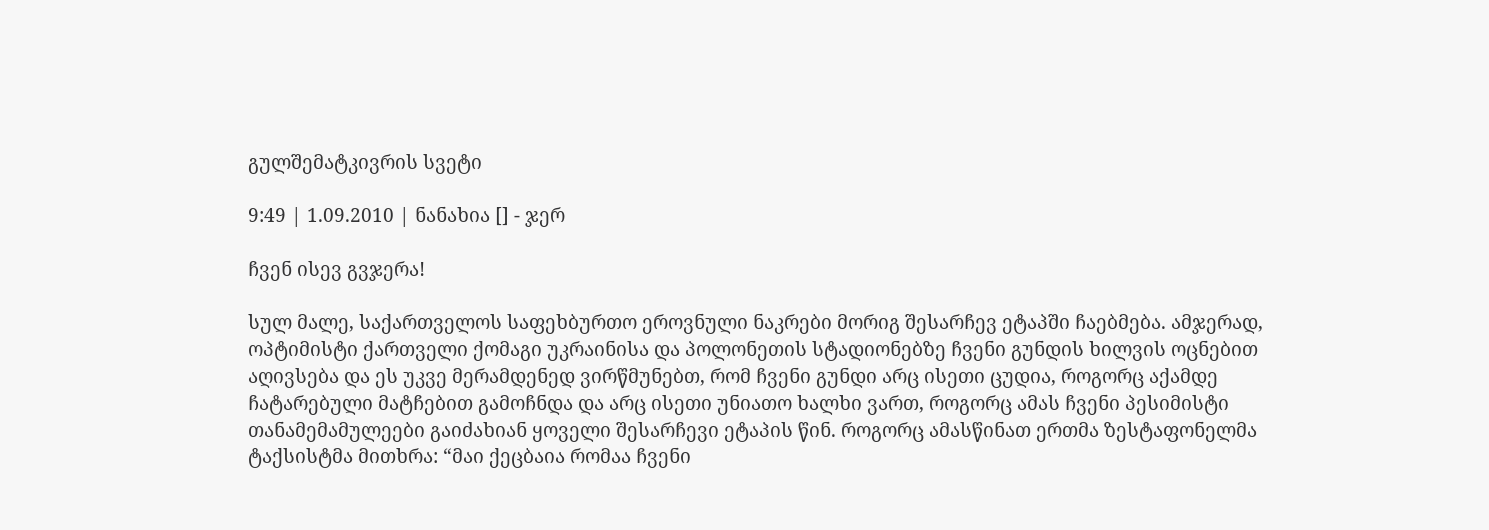გულშემატკივრის სვეტი

9:49 | 1.09.2010 | ნანახია [] - ჯერ

ჩვენ ისევ გვჯერა!

სულ მალე, საქართველოს საფეხბურთო ეროვნული ნაკრები მორიგ შესარჩევ ეტაპში ჩაებმება. ამჯერად, ოპტიმისტი ქართველი ქომაგი უკრაინისა და პოლონეთის სტადიონებზე ჩვენი გუნდის ხილვის ოცნებით აღივსება და ეს უკვე მერამდენედ ვირწმუნებთ, რომ ჩვენი გუნდი არც ისეთი ცუდია, როგორც აქამდე ჩატარებული მატჩებით გამოჩნდა და არც ისეთი უნიათო ხალხი ვართ, როგორც ამას ჩვენი პესიმისტი თანამემამულეები გაიძახიან ყოველი შესარჩევი ეტაპის წინ. როგორც ამასწინათ ერთმა ზესტაფონელმა ტაქსისტმა მითხრა: “მაი ქეცბაია რომაა ჩვენი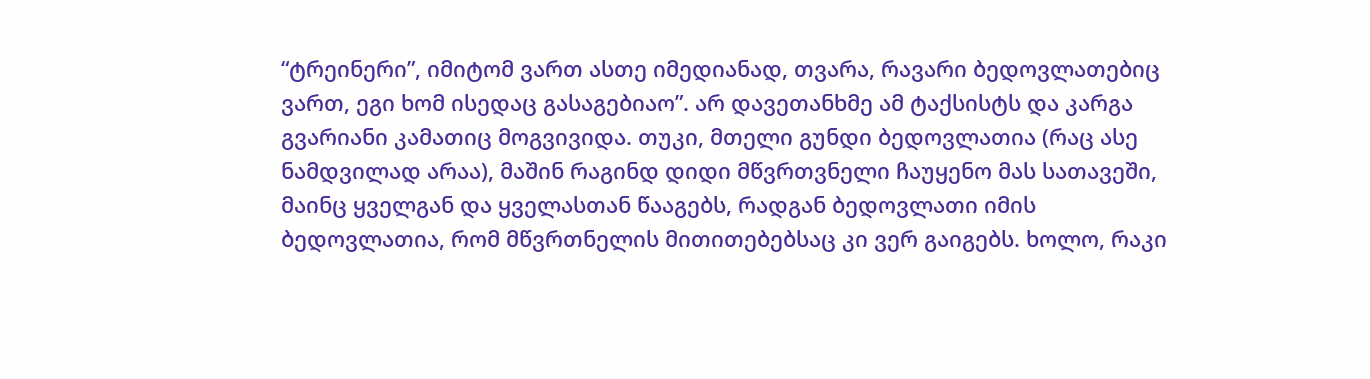“ტრეინერი”, იმიტომ ვართ ასთე იმედიანად, თვარა, რავარი ბედოვლათებიც ვართ, ეგი ხომ ისედაც გასაგებიაო”. არ დავეთანხმე ამ ტაქსისტს და კარგა გვარიანი კამათიც მოგვივიდა. თუკი, მთელი გუნდი ბედოვლათია (რაც ასე ნამდვილად არაა), მაშინ რაგინდ დიდი მწვრთვნელი ჩაუყენო მას სათავეში, მაინც ყველგან და ყველასთან წააგებს, რადგან ბედოვლათი იმის ბედოვლათია, რომ მწვრთნელის მითითებებსაც კი ვერ გაიგებს. ხოლო, რაკი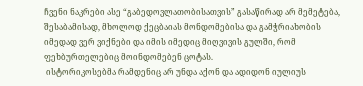ჩვენი ნაკრები ასე “გაბედოვლათობისათვის” გასაწირად არ მემეტება, შესაბამისად, მხოლოდ ქეცბაიას მონდომებისა და გამჭრიახობის იმედად ვერ ვიქნები და იმის იმედიც მიღვივის გულში, რომ ფეხბურთელებიც მოინდომებენ ცოტას.
 ისტორიკოსებმა რამდენიც არ უნდა აქონ და ადიდონ იულიუს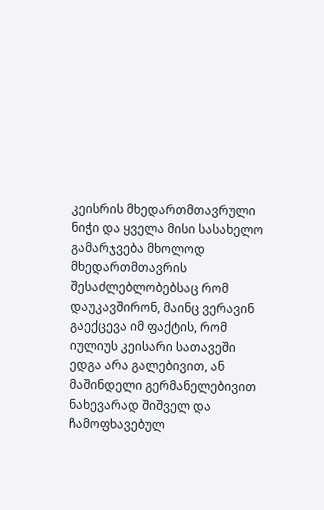კეისრის მხედართმთავრული ნიჭი და ყველა მისი სასახელო გამარჯვება მხოლოდ მხედართმთავრის შესაძლებლობებსაც რომ დაუკავშირონ, მაინც ვერავინ გაექცევა იმ ფაქტის, რომ იულიუს კეისარი სათავეში ედგა არა გალებივით, ან მაშინდელი გერმანელებივით ნახევარად შიშველ და ჩამოფხავებულ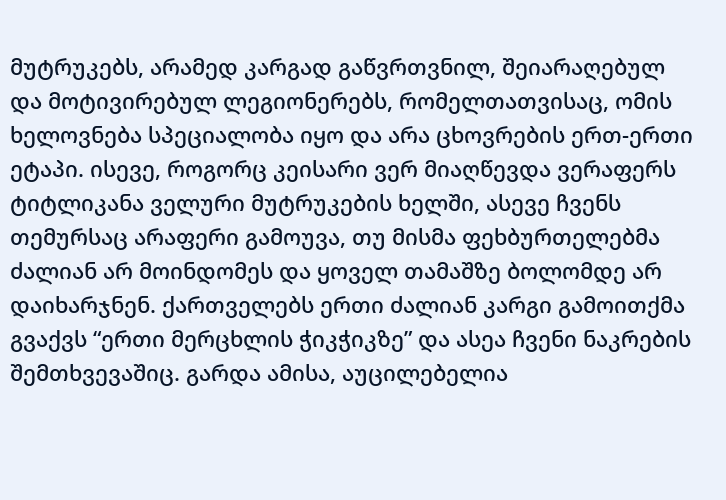მუტრუკებს, არამედ კარგად გაწვრთვნილ, შეიარაღებულ და მოტივირებულ ლეგიონერებს, რომელთათვისაც, ომის ხელოვნება სპეციალობა იყო და არა ცხოვრების ერთ-ერთი ეტაპი. ისევე, როგორც კეისარი ვერ მიაღწევდა ვერაფერს ტიტლიკანა ველური მუტრუკების ხელში, ასევე ჩვენს თემურსაც არაფერი გამოუვა, თუ მისმა ფეხბურთელებმა ძალიან არ მოინდომეს და ყოველ თამაშზე ბოლომდე არ დაიხარჯნენ. ქართველებს ერთი ძალიან კარგი გამოითქმა გვაქვს “ერთი მერცხლის ჭიკჭიკზე” და ასეა ჩვენი ნაკრების შემთხვევაშიც. გარდა ამისა, აუცილებელია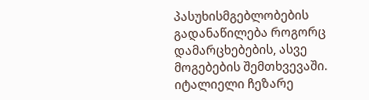პასუხისმგებლობების გადანაწილება როგორც დამარცხებების, ასვე მოგებების შემთხვევაში. იტალიელი ჩეზარე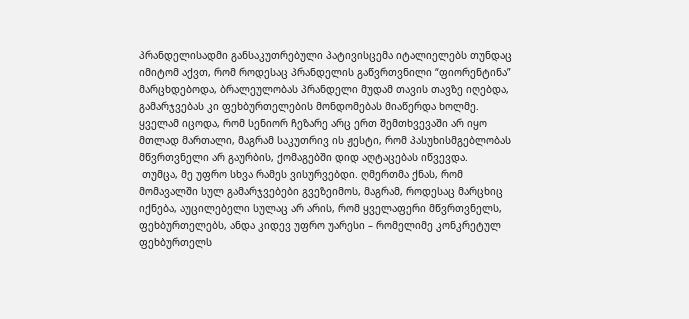პრანდელისადმი განსაკუთრებული პატივისცემა იტალიელებს თუნდაც იმიტომ აქვთ, რომ როდესაც პრანდელის გაწვრთვნილი “ფიორენტინა” მარცხდებოდა, ბრალეულობას პრანდელი მუდამ თავის თავზე იღებდა, გამარჯვებას კი ფეხბურთელების მონდომებას მიაწერდა ხოლმე. ყველამ იცოდა, რომ სენიორ ჩეზარე არც ერთ შემთხვევაში არ იყო მთლად მართალი, მაგრამ საკუთრივ ის ჟესტი, რომ პასუხისმგებლობას მწვრთვნელი არ გაურბის, ქომაგებში დიდ აღტაცებას იწვევდა.
 თუმცა, მე უფრო სხვა რამეს ვისურვებდი. ღმერთმა ქნას, რომ მომავალში სულ გამარჯვებები გვეზეიმოს, მაგრამ, როდესაც მარცხიც იქნება, აუცილებელი სულაც არ არის, რომ ყველაფერი მწვრთვნელს, ფეხბურთელებს, ანდა კიდევ უფრო უარესი – რომელიმე კონკრეტულ ფეხბურთელს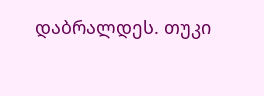დაბრალდეს. თუკი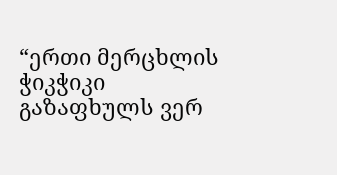“ერთი მერცხლის ჭიკჭიკი გაზაფხულს ვერ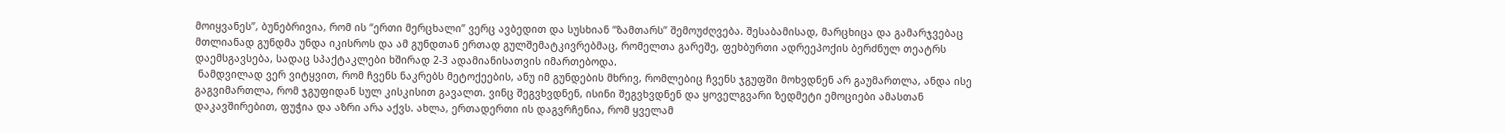მოიყვანეს”, ბუნებრივია, რომ ის “ერთი მერცხალი” ვერც ავბედით და სუსხიან “ზამთარს” შემოუძღვება. შესაბამისად, მარცხიცა და გამარჯვებაც მთლიანად გუნდმა უნდა იკისროს და ამ გუნდთან ერთად გულშემატკივრებმაც, რომელთა გარეშე, ფეხბურთი ადრეეპოქის ბერძნულ თეატრს დაემსგავსება, სადაც სპაქტაკლები ხშირად 2-3 ადამიანისათვის იმართებოდა.
 ნამდვილად ვერ ვიტყვით, რომ ჩვენს ნაკრებს მეტოქეების, ანუ იმ გუნდების მხრივ, რომლებიც ჩვენს ჯგუფში მოხვდნენ არ გაუმართლა, ანდა ისე გაგვიმართლა, რომ ჯგუფიდან სულ კისკისით გავალთ. ვინც შეგვხვდნენ, ისინი შეგვხვდნენ და ყოველგვარი ზედმეტი ემოციები ამასთან დაკავშირებით, ფუჭია და აზრი არა აქვს. ახლა, ერთადერთი ის დაგვრჩენია, რომ ყველამ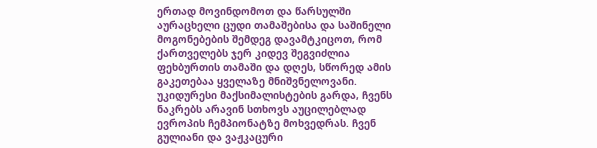ერთად მოვინდომოთ და წარსულში აურაცხელი ცუდი თამაშებისა და საშინელი მოგონებების შემდეგ დავამტკიცოთ, რომ ქართველებს ჯერ კიდევ შეგვიძლია ფეხბურთის თამაში და დღეს, სწორედ ამის გაკეთებაა ყველაზე მნიშვნელოვანი. უკიდურესი მაქსიმალისტების გარდა, ჩვენს ნაკრებს არავინ სთხოვს აუცილებლად ევროპის ჩემპიონატზე მოხვედრას. ჩვენ გულიანი და ვაჟკაცური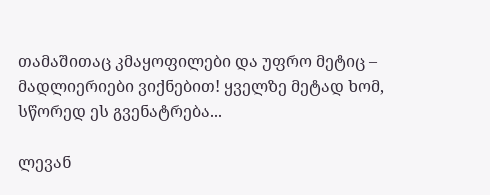თამაშითაც კმაყოფილები და უფრო მეტიც – მადლიერიები ვიქნებით! ყველზე მეტად ხომ, სწორედ ეს გვენატრება...

ლევან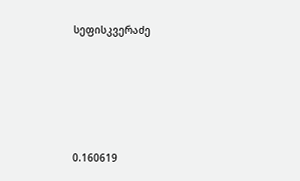სეფისკვერაძე







0.160619